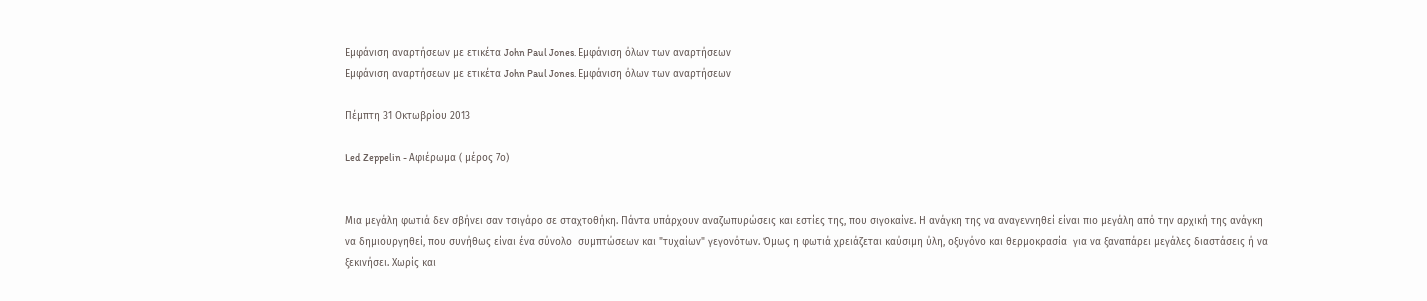Εμφάνιση αναρτήσεων με ετικέτα John Paul Jones. Εμφάνιση όλων των αναρτήσεων
Εμφάνιση αναρτήσεων με ετικέτα John Paul Jones. Εμφάνιση όλων των αναρτήσεων

Πέμπτη 31 Οκτωβρίου 2013

Led Zeppelin - Αφιέρωμα ( μέρος 7ο)


Μια μεγάλη φωτιά δεν σβήνει σαν τσιγάρο σε σταχτοθήκη. Πάντα υπάρχουν αναζωπυρώσεις και εστίες της, που σιγοκαίνε. Η ανάγκη της να αναγεννηθεί είναι πιο μεγάλη από την αρχική της ανάγκη να δημιουργηθεί, που συνήθως είναι ένα σύνολο  συμπτώσεων και "τυχαίων" γεγονότων. Όμως η φωτιά χρειάζεται καύσιμη ύλη, οξυγόνο και θερμοκρασία  για να ξαναπάρει μεγάλες διαστάσεις ή να ξεκινήσει. Χωρίς και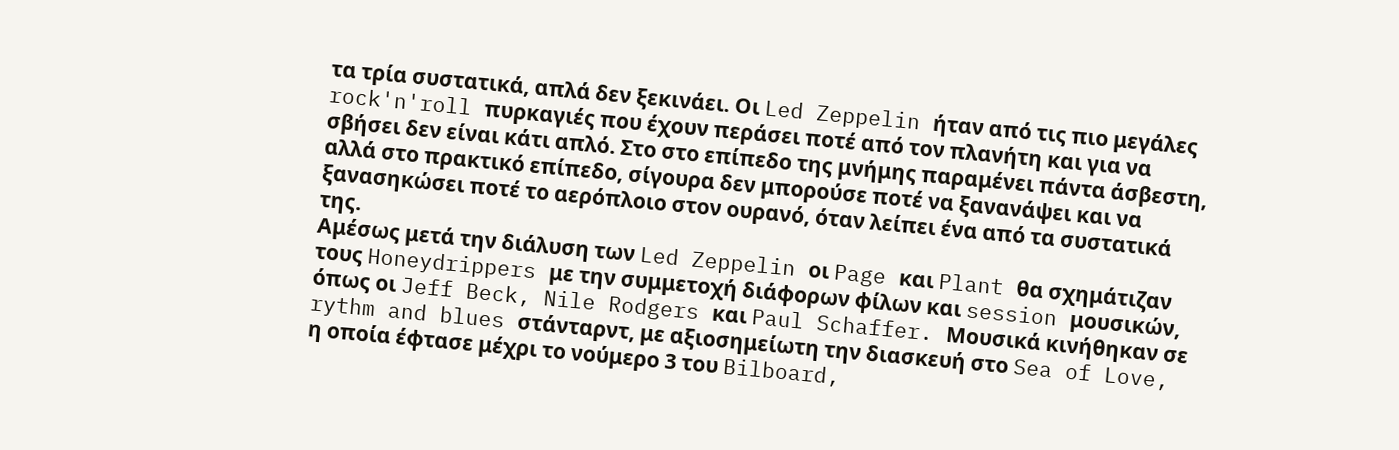τα τρία συστατικά, απλά δεν ξεκινάει. Οι Led Zeppelin ήταν από τις πιο μεγάλες rock'n'roll πυρκαγιές που έχουν περάσει ποτέ από τον πλανήτη και για να σβήσει δεν είναι κάτι απλό. Στο στο επίπεδο της μνήμης παραμένει πάντα άσβεστη, αλλά στο πρακτικό επίπεδο, σίγουρα δεν μπορούσε ποτέ να ξανανάψει και να ξανασηκώσει ποτέ το αερόπλοιο στον ουρανό, όταν λείπει ένα από τα συστατικά της.
Αμέσως μετά την διάλυση των Led Zeppelin οι Page και Plant θα σχημάτιζαν τους Honeydrippers με την συμμετοχή διάφορων φίλων και session μουσικών, όπως οι Jeff Beck, Nile Rodgers και Paul Schaffer. Μουσικά κινήθηκαν σε rythm and blues στάνταρντ, με αξιοσημείωτη την διασκευή στο Sea of Love,  η οποία έφτασε μέχρι το νούμερο 3 του Bilboard,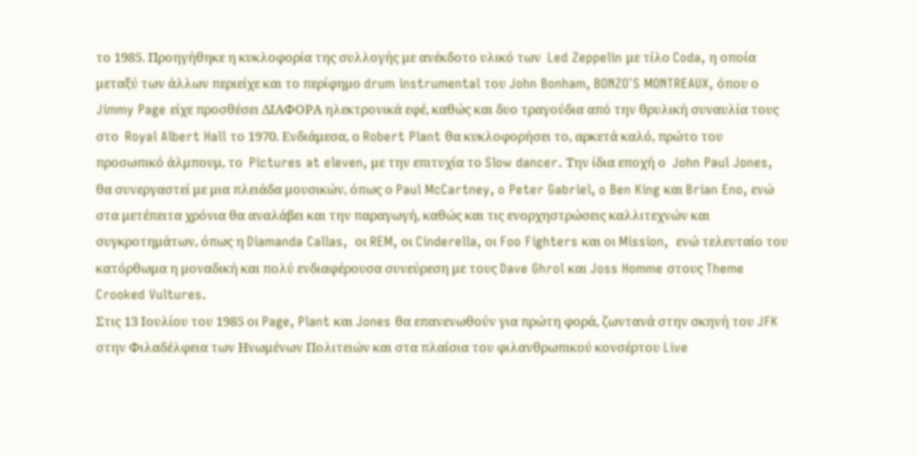το 1985. Προηγήθηκε η κυκλοφορία της συλλογής με ανέκδοτο υλικό των  Led Zeppelin με τίλο Coda, η οποία μεταξύ των άλλων περιείχε και το περίφημο drum instrumental του John Bonham, BONZO`S MONTREAUX, όπου ο Jimmy Page είχε προσθέσει ΔΙΑΦΟΡΑ ηλεκτρονικά εφέ, καθώς και δυο τραγούδια από την θρυλική συναυλία τους  στο  Royal Albert Hall το 1970. Ενδιάμεσα, ο Robert Plant θα κυκλοφορήσει το, αρκετά καλό, πρώτο του προσωπικό άλμπουμ, το  Pictures at eleven, με την επιτυχία το Slow dancer. Την ίδια εποχή ο  John Paul Jones,  θα συνεργαστεί με μια πλειάδα μουσικών, όπως ο Paul McCartney, o Peter Gabriel, o Ben King και Brian Eno, ενώ στα μετέπειτα χρόνια θα αναλάβει και την παραγωγή, καθώς και τις ενορχηστρώσεις καλλιτεχνών και συγκροτημάτων, όπως η Diamanda Callas,  οι REM, οι Cinderella, οι Foo Fighters και οι Mission,  ενώ τελευταίο του κατόρθωμα η μοναδική και πολύ ενδιαφέρουσα συνεύρεση με τους Dave Ghrol και Joss Homme στους Theme Crooked Vultures.
Στις 13 Ιουλίου του 1985 οι Page, Plant και Jones θα επανενωθούν για πρώτη φορά, ζωντανά στην σκηνή του JFK  στην Φιλαδέλφεια των Ηνωμένων Πολιτειών και στα πλαίσια του φιλανθρωπικού κονσέρτου Live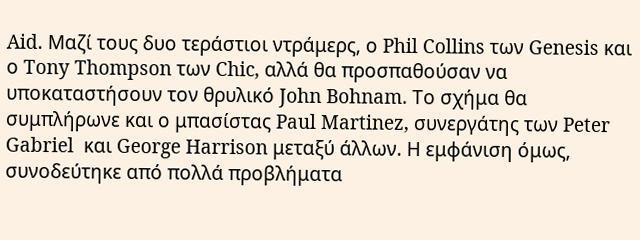Aid. Μαζί τους δυο τεράστιοι ντράμερς, ο Phil Collins των Genesis και ο Tony Thompson των Chic, αλλά θα προσπαθούσαν να υποκαταστήσουν τον θρυλικό John Bohnam. Tο σχήμα θα συμπλήρωνε και ο μπασίστας Paul Martinez, συνεργάτης των Peter Gabriel  και George Harrison μεταξύ άλλων. Η εμφάνιση όμως, συνοδεύτηκε από πολλά προβλήματα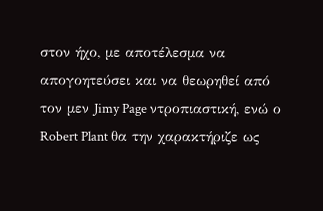στον ήχο, με αποτέλεσμα να απογοητεύσει και να θεωρηθεί από τον μεν Jimy Page ντροπιαστική, ενώ ο Robert Plant θα την χαρακτήριζε ως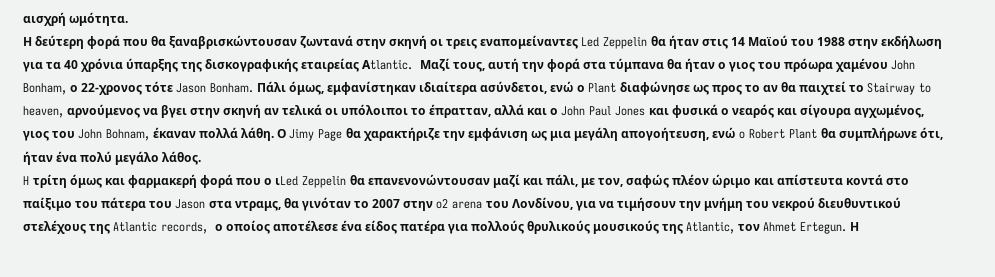αισχρή ωμότητα.
Η δεύτερη φορά που θα ξαναβρισκώντουσαν ζωντανά στην σκηνή οι τρεις εναπομείναντες Led Zeppelin θα ήταν στις 14 Μαϊού του 1988 στην εκδήλωση για τα 40 χρόνια ύπαρξης της δισκογραφικής εταιρείας Αtlantic.  Μαζί τους, αυτή την φορά στα τύμπανα θα ήταν ο γιος του πρόωρα χαμένου John Bonham, ο 22-χρονος τότε Jason Bonham. Πάλι όμως, εμφανίστηκαν ιδιαίτερα ασύνδετοι, ενώ ο Plant διαφώνησε ως προς το αν θα παιχτεί το Stairway to heaven, αρνούμενος να βγει στην σκηνή αν τελικά οι υπόλοιποι το έπρατταν, αλλά και ο John Paul Jones και φυσικά ο νεαρός και σίγουρα αγχωμένος, γιος του John Bohnam, έκαναν πολλά λάθη. Ο Jimy Page θα χαρακτήριζε την εμφάνιση ως μια μεγάλη απογοήτευση, ενώ o Robert Plant θα συμπλήρωνε ότι, ήταν ένα πολύ μεγάλο λάθος.
H τρίτη όμως και φαρμακερή φορά που ο ιLed Zeppelin θα επανενονώντουσαν μαζί και πάλι, με τον, σαφώς πλέον ώριμο και απίστευτα κοντά στο παίξιμο του πάτερα του Jason στα ντραμς, θα γινόταν το 2007 στην o2 arena του Λονδίνου, για να τιμήσουν την μνήμη του νεκρού διευθυντικού στελέχους της Atlantic records,  ο οποίος αποτέλεσε ένα είδος πατέρα για πολλούς θρυλικούς μουσικούς της Atlantic, τον Ahmet Ertegun. Η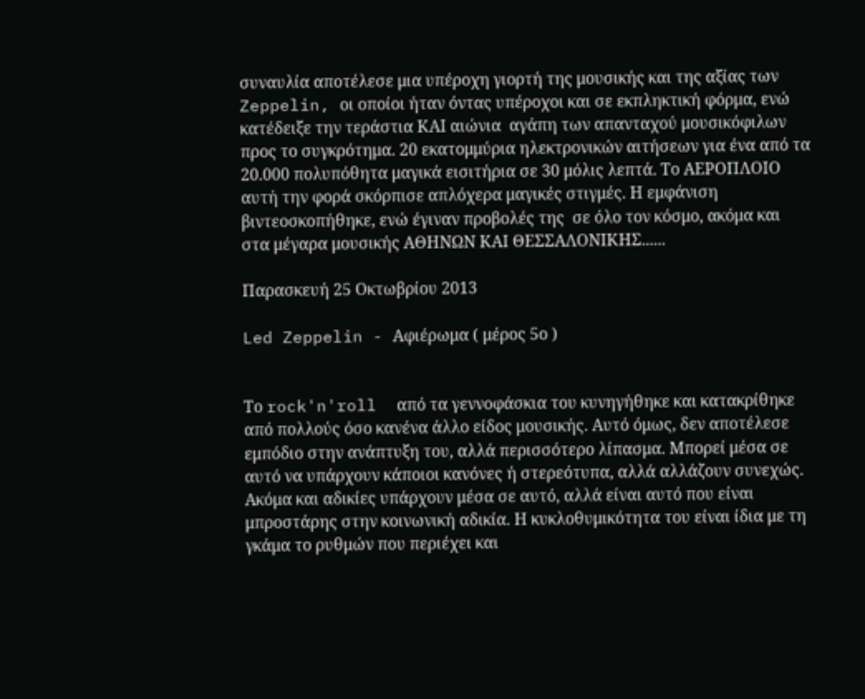συναυλία αποτέλεσε μια υπέροχη γιορτή της μουσικής και της αξίας των Zeppelin, οι οποίοι ήταν όντας υπέροχοι και σε εκπληκτική φόρμα, ενώ κατέδειξε την τεράστια ΚΑΙ αιώνια  αγάπη των απανταχού μουσικόφιλων προς το συγκρότημα. 20 εκατομμύρια ηλεκτρονικών αιτήσεων για ένα από τα 20.000 πολυπόθητα μαγικά εισιτήρια σε 30 μόλις λεπτά. Το ΑΕΡΟΠΛΟΙΟ αυτή την φορά σκόρπισε απλόχερα μαγικές στιγμές. Η εμφάνιση βιντεοσκοπήθηκε, ενώ έγιναν προβολές της  σε όλο τον κόσμο, ακόμα και στα μέγαρα μουσικής ΑΘΗΝΩΝ ΚΑΙ ΘΕΣΣΑΛΟΝΙΚΗΣ......

Παρασκευή 25 Οκτωβρίου 2013

Led Zeppelin - Αφιέρωμα ( μέρος 5ο )


Το rock'n'roll  από τα γεννοφάσκια του κυνηγήθηκε και κατακρίθηκε από πολλούς όσο κανένα άλλο είδος μουσικής. Αυτό όμως, δεν αποτέλεσε εμπόδιο στην ανάπτυξη του, αλλά περισσότερο λίπασμα. Μπορεί μέσα σε αυτό να υπάρχουν κάποιοι κανόνες ή στερεότυπα, αλλά αλλάζουν συνεχώς. Ακόμα και αδικίες υπάρχουν μέσα σε αυτό, αλλά είναι αυτό που είναι μπροστάρης στην κοινωνική αδικία. Η κυκλοθυμικότητα του είναι ίδια με τη γκάμα το ρυθμών που περιέχει και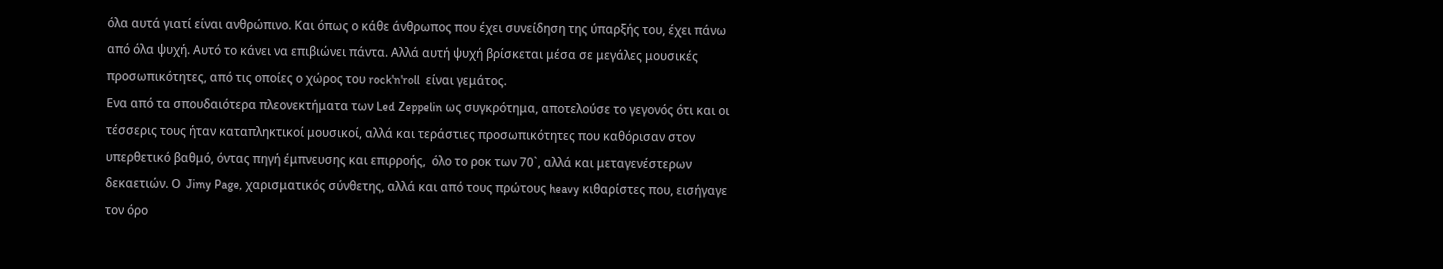όλα αυτά γιατί είναι ανθρώπινο. Και όπως ο κάθε άνθρωπος που έχει συνείδηση της ύπαρξής του, έχει πάνω από όλα ψυχή. Αυτό το κάνει να επιβιώνει πάντα. Αλλά αυτή ψυχή βρίσκεται μέσα σε μεγάλες μουσικές προσωπικότητες, από τις οποίες ο χώρος του rock'n'roll  είναι γεμάτος.
Eνα από τα σπουδαιότερα πλεονεκτήματα των Led Zeppelin ως συγκρότημα, αποτελούσε το γεγονός ότι και οι τέσσερις τους ήταν καταπληκτικοί μουσικοί, αλλά και τεράστιες προσωπικότητες που καθόρισαν στον υπερθετικό βαθμό, όντας πηγή έμπνευσης και επιρροής,  όλο το ροκ των 70`, αλλά και μεταγενέστερων δεκαετιών. Ο  Jimy Page, χαρισματικός σύνθετης, αλλά και από τους πρώτους heavy κιθαρίστες που, εισήγαγε τον όρο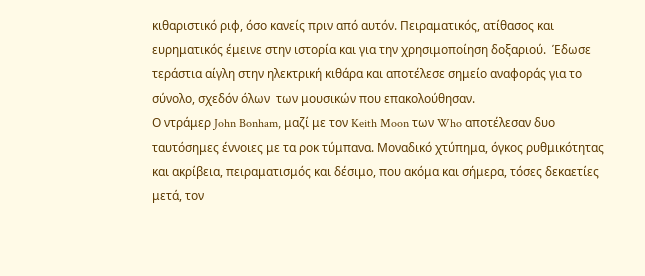κιθαριστικό ριφ, όσο κανείς πριν από αυτόν. Πειραματικός, ατίθασος και ευρηματικός έμεινε στην ιστορία και για την χρησιμοποίηση δοξαριού.  Έδωσε τεράστια αίγλη στην ηλεκτρική κιθάρα και αποτέλεσε σημείο αναφοράς για το σύνολο, σχεδόν όλων  των μουσικών που επακολούθησαν.
Ο ντράμερ John Bonham, μαζί με τον Keith Moon των Who αποτέλεσαν δυο ταυτόσημες έννοιες με τα ροκ τύμπανα. Μοναδικό χτύπημα, όγκος ρυθμικότητας και ακρίβεια, πειραματισμός και δέσιμο, που ακόμα και σήμερα, τόσες δεκαετίες μετά, τον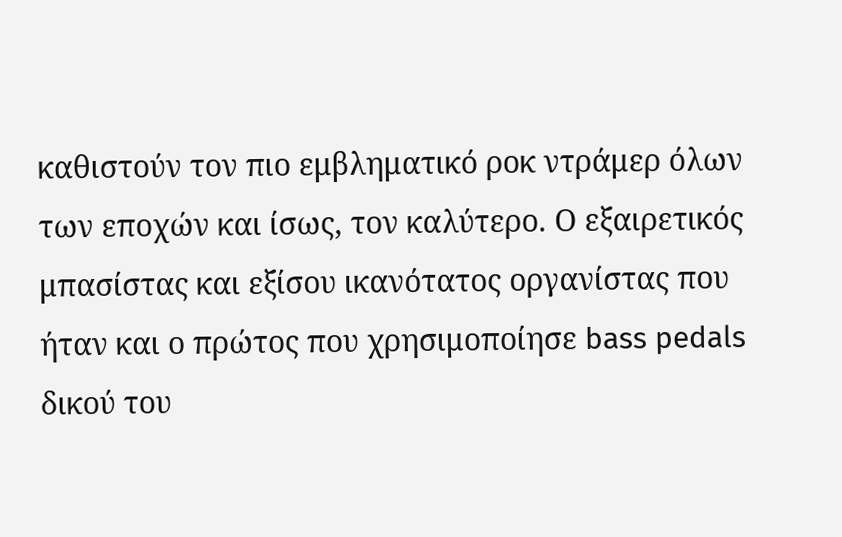καθιστούν τον πιο εμβληματικό ροκ ντράμερ όλων των εποχών και ίσως, τον καλύτερο. Ο εξαιρετικός μπασίστας και εξίσου ικανότατος οργανίστας που ήταν και ο πρώτος που χρησιμοποίησε bass pedals δικού του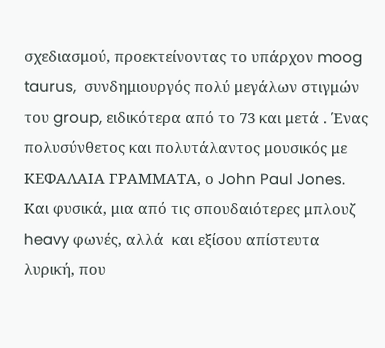σχεδιασμού, προεκτείνοντας το υπάρχον moog taurus,  συνδημιουργός πολύ μεγάλων στιγμών του group, ειδικότερα από το 73 και μετά . Ένας πολυσύνθετος και πολυτάλαντος μουσικός με ΚΕΦΑΛΑΙΑ ΓΡΑΜΜΑΤΑ, ο John Paul Jones. Και φυσικά, μια από τις σπουδαιότερες μπλουζ heavy φωνές, αλλά  και εξίσου απίστευτα λυρική, που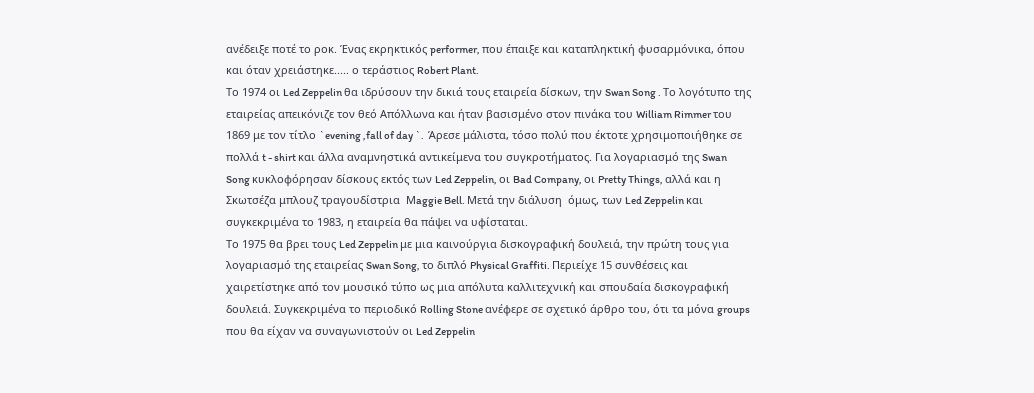ανέδειξε ποτέ το ροκ. Ένας εκρηκτικός performer, που έπαιξε και καταπληκτική φυσαρμόνικα, όπου και όταν χρειάστηκε..... ο τεράστιος Robert Plant.
Tο 1974 οι Led Zeppelin θα ιδρύσουν την δικιά τους εταιρεία δίσκων, την Swan Song . Το λογότυπο της εταιρείας απεικόνιζε τον θεό Απόλλωνα και ήταν βασισμένο στον πινάκα του William Rimmer του  1869 με τον τίτλο `evening ,fall of day `.  Άρεσε μάλιστα, τόσο πολύ που έκτοτε χρησιμοποιήθηκε σε πολλά t - shirt και άλλα αναμνηστικά αντικείμενα του συγκροτήματος. Για λογαριασμό της Swan Song κυκλοφόρησαν δίσκους εκτός των Led Zeppelin, οι Bad Company, oι Pretty Things, αλλά και η Σκωτσέζα μπλουζ τραγουδίστρια  Μaggie Bell. Μετά την διάλυση  όμως, των Led Zeppelin και συγκεκριμένα το 1983, η εταιρεία θα πάψει να υφίσταται.
Το 1975 θα βρει τους Led Zeppelin με μια καινούργια δισκογραφική δουλειά, την πρώτη τους για λογαριασμό της εταιρείας Swan Song, το διπλό Physical Graffiti. Περιείχε 15 συνθέσεις και χαιρετίστηκε από τον μουσικό τύπο ως μια απόλυτα καλλιτεχνική και σπουδαία δισκογραφική δουλειά. Συγκεκριμένα το περιοδικό Rolling Stone ανέφερε σε σχετικό άρθρο του, ότι τα μόνα groups που θα είχαν να συναγωνιστούν οι Led Zeppelin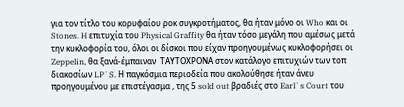για τον τίτλο του κορυφαίου ροκ συγκροτήματος, θα ήταν μόνο οι Who και οι Stones. H επιτυχία του Physical Graffity θα ήταν τόσο μεγάλη που αμέσως μετά την κυκλοφορία του, όλοι οι δίσκοι που είχαν προηγουμένως κυκλοφορήσει οι Zeppelin, θα ξανά-έμπαιναν  ΤΑΥΤΟΧΡΟΝΑ στον κατάλογο επιτυχιών των τοπ διακοσίων LP`S. Η παγκόσμια περιοδεία που ακολούθησε ήταν άνευ προηγουμένου με επιστέγασμα , της 5 sold out βραδιές στο Earl`s Court του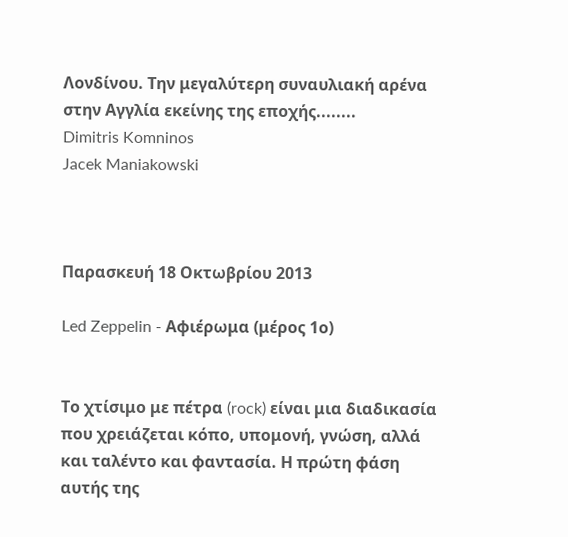Λονδίνου. Την μεγαλύτερη συναυλιακή αρένα στην Αγγλία εκείνης της εποχής........
Dimitris Komninos
Jacek Maniakowski



Παρασκευή 18 Οκτωβρίου 2013

Led Zeppelin - Αφιέρωμα (μέρος 1ο)


Το χτίσιμο με πέτρα (rock) είναι μια διαδικασία που χρειάζεται κόπο, υπομονή, γνώση, αλλά και ταλέντο και φαντασία. Η πρώτη φάση αυτής της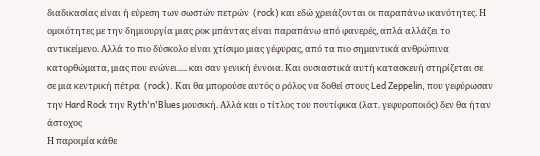διαδικασίας είναι ή εύρεση των σωστών πετρών  (rock) και εδώ χρειάζονται οι παραπάνω ικανότητες. Η ομοιότητες με την δημιουργία μιας ροκ μπάντας είναι παραπάνω από φανερές, απλά αλλάζει το αντικείμενο. Αλλά το πιο δύσκολο είναι χτίσιμο μιας γέφυρας, από τα πιο σημαντικά ανθρώπινα κατορθώματα, μιας που ενώνει..... και σαν γενική έννοια. Και ουσιαστικά αυτή κατασκευή στηρίζεται σε σε μια κεντρική πέτρα  (rock). Και θα μπορούσε αυτός ο ρόλος να δοθεί στους Led Zeppelin, που γεφύρωσαν την Hard Rock την Ryth'n'Blues μουσική. Αλλά και ο τίτλος του ποντίφικα (λατ. γεφυροποιός) δεν θα ήταν άστοχος
Η παροιμία κάθε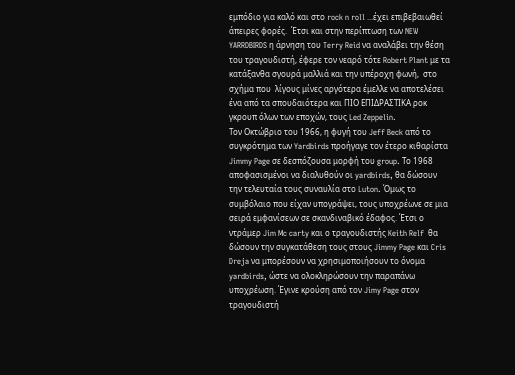εμπόδιο για καλό και στο rock n roll ...έχει επιβεβαιωθεί άπειρες φορές.  Έτσι και στην περίπτωση των NEW YARRDBIRDS η άρνηση του Terry Reid να αναλάβει την θέση του τραγουδιστή, έφερε τον νεαρό τότε Robert Plant με τα κατάξανθα σγουρά μαλλιά και την υπέροχη φωνή,  στο σχήμα που  λίγους μίνες αργότερα έμελλε να αποτελέσει ένα από τα σπουδαιότερα και ΠΙΟ ΕΠΙΔΡΑΣΤΙΚΑ ροκ γκρουπ όλων των εποχών, τους Led Zeppelin.
Τον Οκτώβριο του 1966, η φυγή του Jeff Beck από το συγκρότημα των Yardbirds προήγαγε τον έτερο κιθαρίστα Jimmy Page σε δεσπόζουσα μορφή του group. Το 1968 αποφασισμένοι να διαλυθούν οι yardbirds, θα δώσουν την τελευταία τους συναυλία στο Luton. Όμως το συμβόλαιο που είχαν υπογράψει, τους υποχρέωνε σε μια σειρά εμφανίσεων σε σκανδιναβικό έδαφος. Έτσι ο ντράμερ Jim Mc carty και ο τραγουδιστής Keith Relf  θα δώσουν την συγκατάθεση τους στους Jimmy Page και Cris Dreja να μπορέσουν να χρησιμοποιήσουν το όνομα  yardbirds, ώστε να ολοκληρώσουν την παραπάνω υποχρέωση. Έγινε κρούση από τον Jimy Page στον τραγουδιστή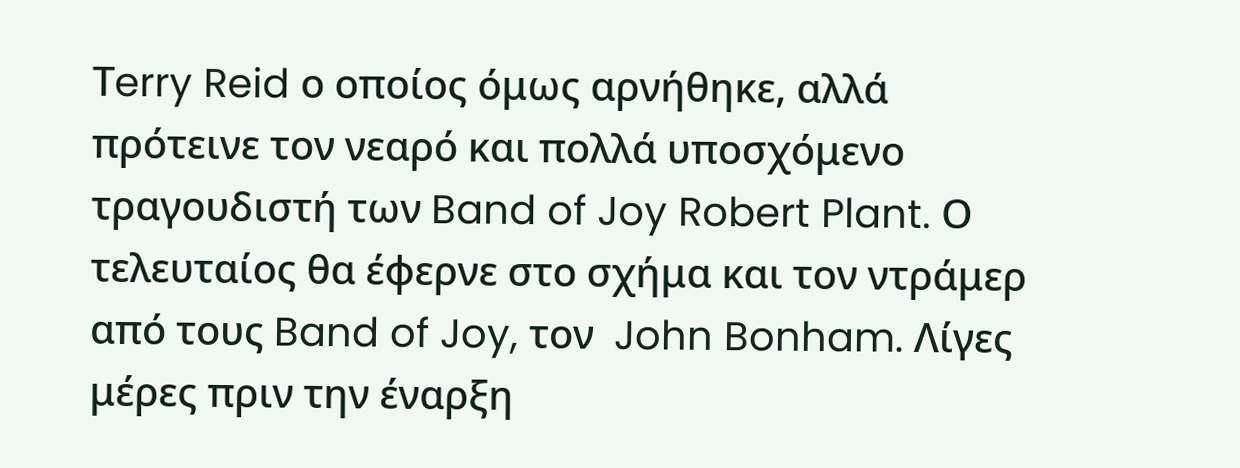Τerry Reid ο οποίος όμως αρνήθηκε, αλλά πρότεινε τον νεαρό και πολλά υποσχόμενο τραγουδιστή των Band of Joy Robert Plant. Ο τελευταίος θα έφερνε στο σχήμα και τον ντράμερ από τους Band of Joy, τον  John Bonham. Λίγες μέρες πριν την έναρξη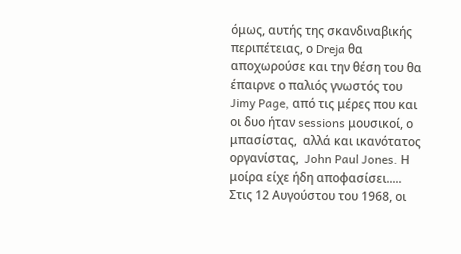όμως, αυτής της σκανδιναβικής περιπέτειας, ο Dreja θα αποχωρούσε και την θέση του θα έπαιρνε ο παλιός γνωστός του Jimy Page, από τις μέρες που και οι δυο ήταν sessions μουσικοί, ο μπασίστας,  αλλά και ικανότατος οργανίστας,  John Paul Jones. Η μοίρα είχε ήδη αποφασίσει.....
Στις 12 Αυγούστου του 1968, οι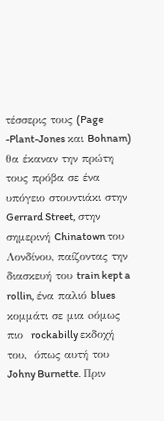τέσσερις τους (Page -Plant-Jones και Bohnam) θα έκαναν την πρώτη τους πρόβα σε ένα υπόγειο στουντιάκι στην Gerrard Street, στην σημερινή Chinatown του Λονδίνου, παίζοντας την διασκευή του train kept a rollin, ένα παλιό blues κομμάτι σε μια oόμως πιο  rockabilly εκδοχή του,  όπως αυτή του Johny Burnette. Πριν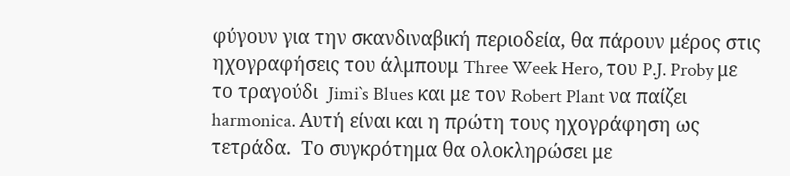φύγουν για την σκανδιναβική περιοδεία, θα πάρουν μέρος στις ηχογραφήσεις του άλμπουμ Three Week Hero, του P.J. Proby με το τραγούδι  Jimi`s Blues και με τον Robert Plant να παίζει harmonica. Αυτή είναι και η πρώτη τους ηχογράφηση ως τετράδα.  Το συγκρότημα θα ολοκληρώσει με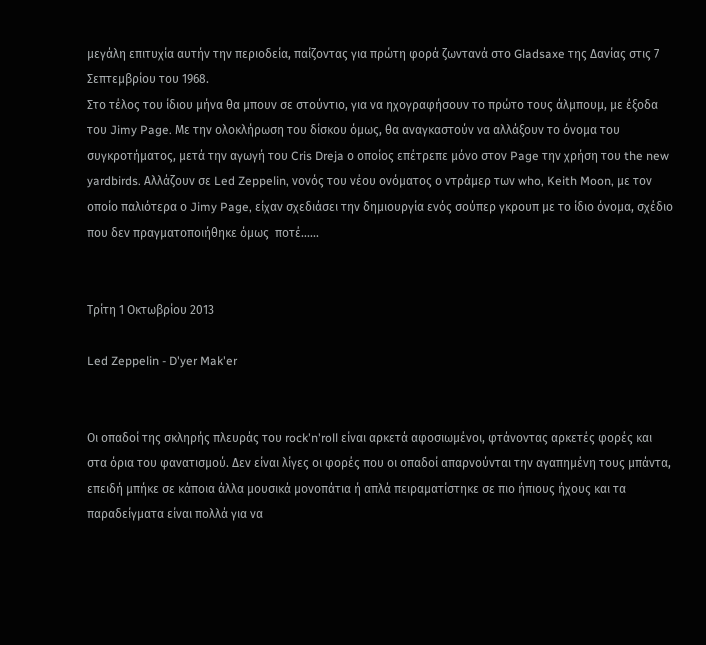μεγάλη επιτυχία αυτήν την περιοδεία, παίζοντας για πρώτη φορά ζωντανά στο Gladsaxe της Δανίας στις 7 Σεπτεμβρίου του 1968.
Στο τέλος του ίδιου μήνα θα μπουν σε στούντιο, για να ηχογραφήσουν το πρώτο τους άλμπουμ, με έξοδα του Jimy Page. Mε την ολοκλήρωση του δίσκου όμως, θα αναγκαστούν να αλλάξουν το όνομα του συγκροτήματος, μετά την αγωγή του Cris Dreja ο οποίος επέτρεπε μόνο στον Page την χρήση του the new yardbirds. Αλλάζουν σε Led Zeppelin, νονός του νέου ονόματος ο ντράμερ των who, Keith Moon, με τον οποίο παλιότερα ο Jimy Page, είχαν σχεδιάσει την δημιουργία ενός σούπερ γκρουπ με το ίδιο όνομα, σχέδιο που δεν πραγματοποιήθηκε όμως  ποτέ......


Τρίτη 1 Οκτωβρίου 2013

Led Zeppelin - D'yer Mak'er


Οι οπαδοί της σκληρής πλευράς του rock'n'roll είναι αρκετά αφοσιωμένοι, φτάνοντας αρκετές φορές και στα όρια του φανατισμού. Δεν είναι λίγες οι φορές που οι οπαδοί απαρνούνται την αγαπημένη τους μπάντα, επειδή μπήκε σε κάποια άλλα μουσικά μονοπάτια ή απλά πειραματίστηκε σε πιο ήπιους ήχους και τα παραδείγματα είναι πολλά για να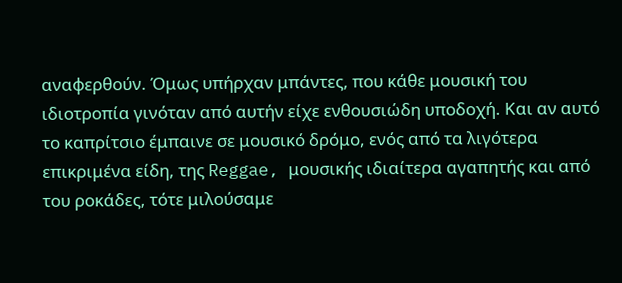αναφερθούν. Όμως υπήρχαν μπάντες, που κάθε μουσική του ιδιοτροπία γινόταν από αυτήν είχε ενθουσιώδη υποδοχή. Και αν αυτό το καπρίτσιο έμπαινε σε μουσικό δρόμο, ενός από τα λιγότερα επικριμένα είδη, της Reggae, μουσικής ιδιαίτερα αγαπητής και από του ροκάδες, τότε μιλούσαμε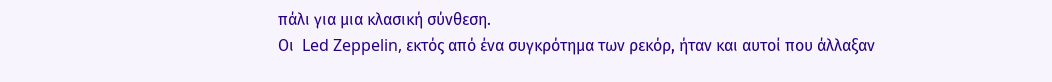πάλι για μια κλασική σύνθεση.
Οι  Led Zeppelin, εκτός από ένα συγκρότημα των ρεκόρ, ήταν και αυτοί που άλλαξαν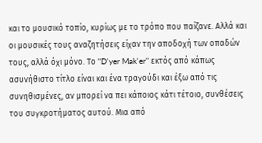και το μουσικό τοπίο, κυρίως με το τρόπο που παίζανε. Αλλά και οι μουσικές τους αναζητήσεις είχαν την αποδοχή των οπαδών τους, αλλά όχι μόνο. Το "D'yer Mak'er" εκτός από κάπως ασυνήθιστο τίτλο είναι και ένα τραγούδι και έξω από τις συνηθισμένες, αν μπορεί να πει κάποιος κάτι τέτοιο, συνθέσεις του συγκροτήματος αυτού. Μια από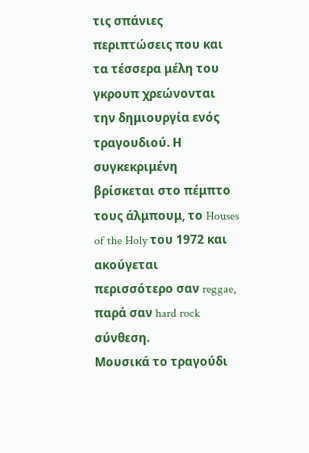τις σπάνιες περιπτώσεις που και τα τέσσερα μέλη του γκρουπ χρεώνονται την δημιουργία ενός τραγουδιού. Η συγκεκριμένη βρίσκεται στο πέμπτο τους άλμπουμ, το Houses of the Holy του 1972 και ακούγεται περισσότερο σαν reggae, παρά σαν hard rock σύνθεση.
Μουσικά το τραγούδι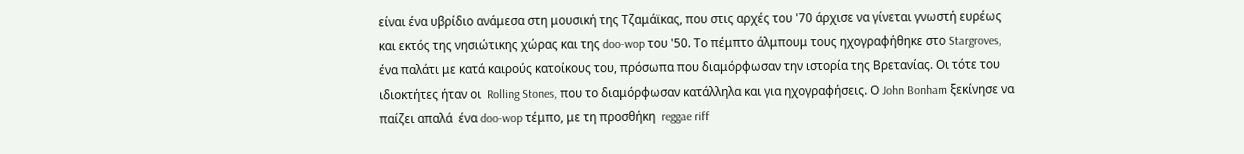είναι ένα υβρίδιο ανάμεσα στη μουσική της Τζαμάϊκας, που στις αρχές του '70 άρχισε να γίνεται γνωστή ευρέως και εκτός της νησιώτικης χώρας και της doo-wop του '50. Το πέμπτο άλμπουμ τους ηχογραφήθηκε στο Stargroves, ένα παλάτι με κατά καιρούς κατοίκους του, πρόσωπα που διαμόρφωσαν την ιστορία της Βρετανίας. Οι τότε του ιδιοκτήτες ήταν οι  Rolling Stones, που το διαμόρφωσαν κατάλληλα και για ηχογραφήσεις. Ο John Bonham ξεκίνησε να παίζει απαλά  ένα doo-wop τέμπο, με τη προσθήκη  reggae riff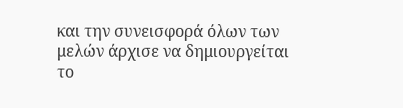και την συνεισφορά όλων των μελών άρχισε να δημιουργείται το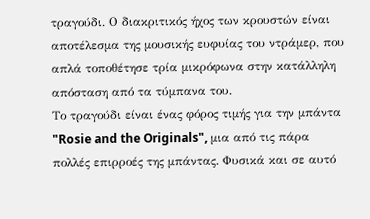τραγούδι. Ο διακριτικός ήχος των κρουστών είναι αποτέλεσμα της μουσικής ευφυίας του ντράμερ, που απλά τοποθέτησε τρία μικρόφωνα στην κατάλληλη απόσταση από τα τύμπανα του.
Το τραγούδι είναι ένας φόρος τιμής για την μπάντα "Rosie and the Originals", μια από τις πάρα πολλές επιρροές της μπάντας. Φυσικά και σε αυτό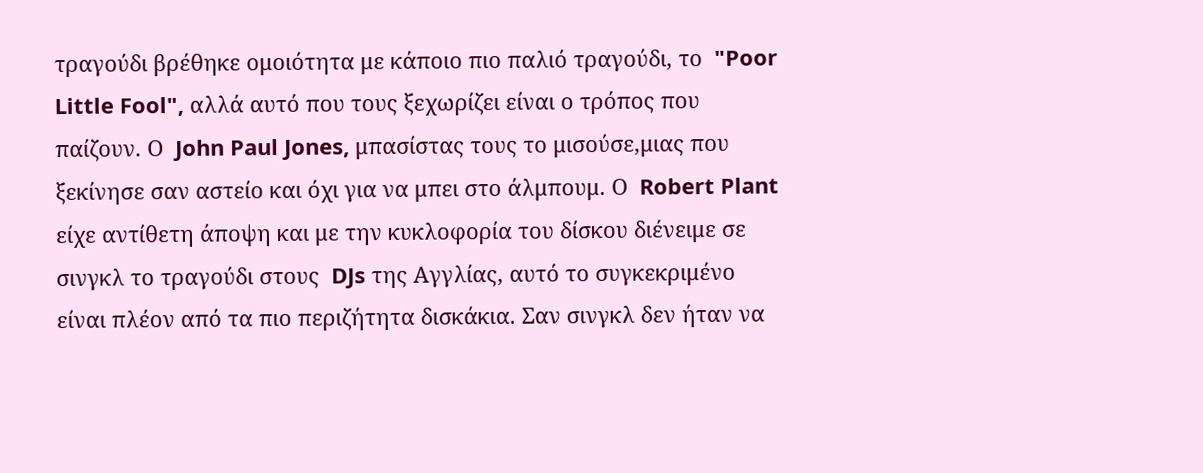τραγούδι βρέθηκε ομοιότητα με κάποιο πιο παλιό τραγούδι, το  "Poor Little Fool", αλλά αυτό που τους ξεχωρίζει είναι ο τρόπος που παίζουν. Ο  John Paul Jones, μπασίστας τους το μισούσε,μιας που ξεκίνησε σαν αστείο και όχι για να μπει στο άλμπουμ. Ο  Robert Plant είχε αντίθετη άποψη και με την κυκλοφορία του δίσκου διένειμε σε σινγκλ το τραγούδι στους  DJs της Αγγλίας, αυτό το συγκεκριμένο είναι πλέον από τα πιο περιζήτητα δισκάκια. Σαν σινγκλ δεν ήταν να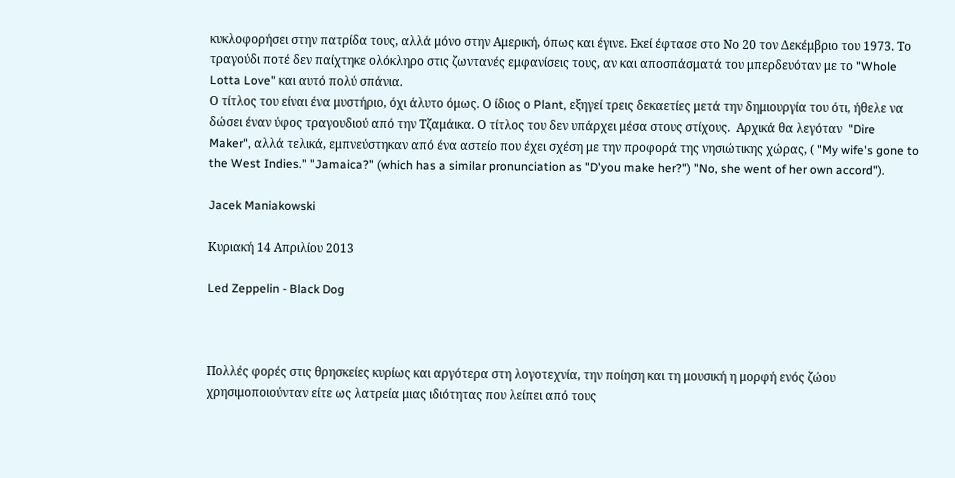κυκλοφορήσει στην πατρίδα τους, αλλά μόνο στην Αμερική, όπως και έγινε. Εκεί έφτασε στο Νο 20 τον Δεκέμβριο του 1973. Το τραγούδι ποτέ δεν παίχτηκε ολόκληρο στις ζωντανές εμφανίσεις τους, αν και αποσπάσματά του μπερδευόταν με το "Whole Lotta Love" και αυτό πολύ σπάνια.
Ο τίτλος του είναι ένα μυστήριο, όχι άλυτο όμως. Ο ίδιος ο Plant, εξηγεί τρεις δεκαετίες μετά την δημιουργία του ότι, ήθελε να δώσει έναν ύφος τραγουδιού από την Τζαμάικα. Ο τίτλος του δεν υπάρχει μέσα στους στίχους.  Αρχικά θα λεγόταν  "Dire Maker", αλλά τελικά, εμπνεύστηκαν από ένα αστείο που έχει σχέση με την προφορά της νησιώτικης χώρας, ( "My wife's gone to the West Indies." "Jamaica?" (which has a similar pronunciation as "D'you make her?") "No, she went of her own accord").

Jacek Maniakowski

Κυριακή 14 Απριλίου 2013

Led Zeppelin - Black Dog



Πολλές φορές στις θρησκείες κυρίως και αργότερα στη λογοτεχνία, την ποίηση και τη μουσική η μορφή ενός ζώου χρησιμοποιούνταν είτε ως λατρεία μιας ιδιότητας που λείπει από τους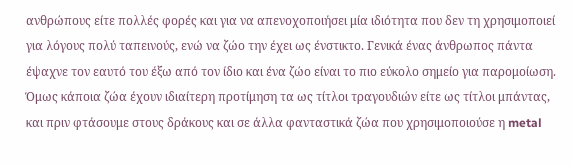ανθρώπους είτε πολλές φορές και για να απενοχοποιήσει μία ιδιότητα που δεν τη χρησιμοποιεί για λόγους πολύ ταπεινούς, ενώ να ζώο την έχει ως ένστικτο. Γενικά ένας άνθρωπος πάντα έψαχνε τον εαυτό του έξω από τον ίδιο και ένα ζώο είναι το πιο εύκολο σημείο για παρομοίωση. Όμως κάποια ζώα έχουν ιδιαίτερη προτίμηση τα ως τίτλοι τραγουδιών είτε ως τίτλοι μπάντας, και πριν φτάσουμε στους δράκους και σε άλλα φανταστικά ζώα που χρησιμοποιούσε η metal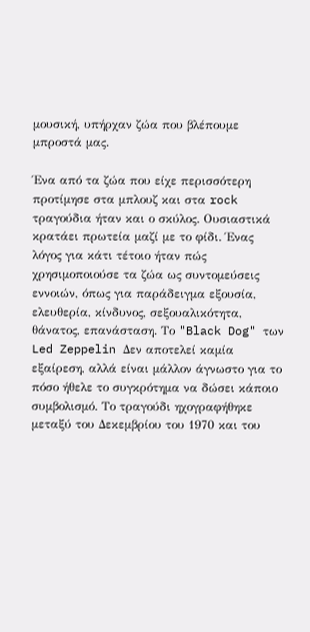μουσική, υπήρχαν ζώα που βλέπουμε μπροστά μας.

Ένα από τα ζώα που είχε περισσότερη προτίμησε στα μπλουζ και στα rock τραγούδια ήταν και ο σκύλος. Ουσιαστικά κρατάει πρωτεία μαζί με το φίδι. Ένας λόγος για κάτι τέτοιο ήταν πώς χρησιμοποιούσε τα ζώα ως συντομεύσεις εννοιών, όπως για παράδειγμα εξουσία, ελευθερία, κίνδυνος, σεξουαλικότητα, θάνατος, επανάσταση. Το "Black Dog" των Led Zeppelin Δεν αποτελεί καμία εξαίρεση, αλλά είναι μάλλον άγνωστο για το πόσο ήθελε το συγκρότημα να δώσει κάποιο συμβολισμό. Το τραγούδι ηχογραφήθηκε μεταξύ του Δεκεμβρίου του 1970 και του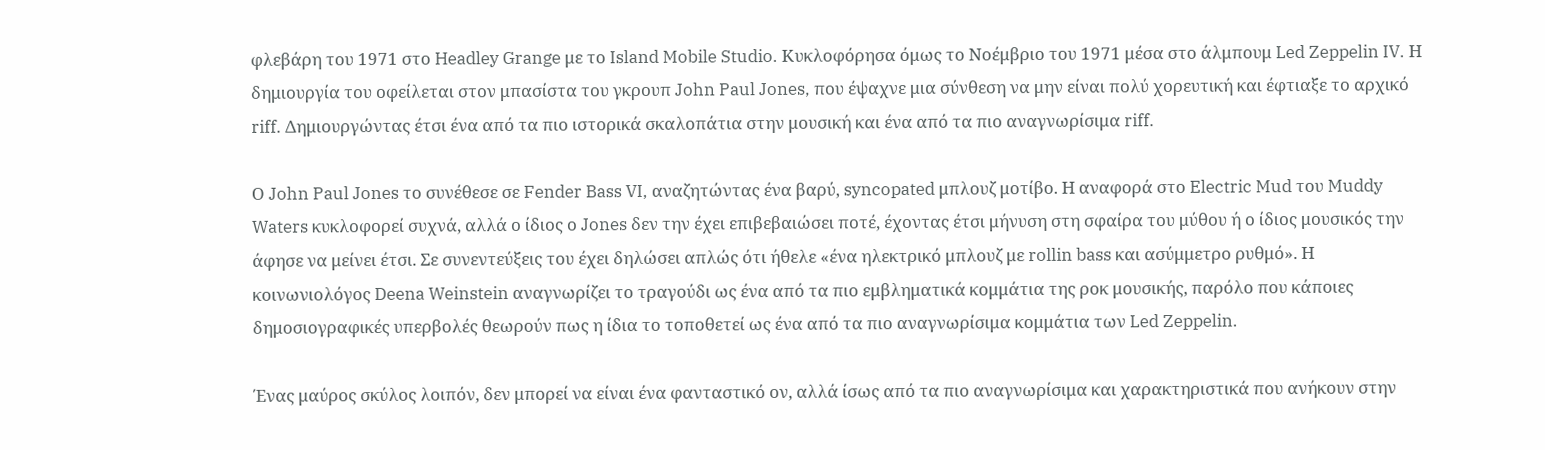φλεβάρη του 1971 στο Headley Grange με το Island Mobile Studio. Κυκλοφόρησα όμως το Νοέμβριο του 1971 μέσα στο άλμπουμ Led Zeppelin IV. Η δημιουργία του οφείλεται στον μπασίστα του γκρουπ John Paul Jones, που έψαχνε μια σύνθεση να μην είναι πολύ χορευτική και έφτιαξε το αρχικό riff. Δημιουργώντας έτσι ένα από τα πιο ιστορικά σκαλοπάτια στην μουσική και ένα από τα πιο αναγνωρίσιμα riff.

Ο John Paul Jones το συνέθεσε σε Fender Bass VI, αναζητώντας ένα βαρύ, syncopated μπλουζ μοτίβο. Η αναφορά στο Electric Mud του Muddy Waters κυκλοφορεί συχνά, αλλά ο ίδιος ο Jones δεν την έχει επιβεβαιώσει ποτέ, έχοντας έτσι μήνυση στη σφαίρα του μύθου ή ο ίδιος μουσικός την άφησε να μείνει έτσι. Σε συνεντεύξεις του έχει δηλώσει απλώς ότι ήθελε «ένα ηλεκτρικό μπλουζ με rollin bass και ασύμμετρο ρυθμό». Η κοινωνιολόγος Deena Weinstein αναγνωρίζει το τραγούδι ως ένα από τα πιο εμβληματικά κομμάτια της ροκ μουσικής, παρόλο που κάποιες δημοσιογραφικές υπερβολές θεωρούν πως η ίδια το τοποθετεί ως ένα από τα πιο αναγνωρίσιμα κομμάτια των Led Zeppelin.

Ένας μαύρος σκύλος λοιπόν, δεν μπορεί να είναι ένα φανταστικό ον, αλλά ίσως από τα πιο αναγνωρίσιμα και χαρακτηριστικά που ανήκουν στην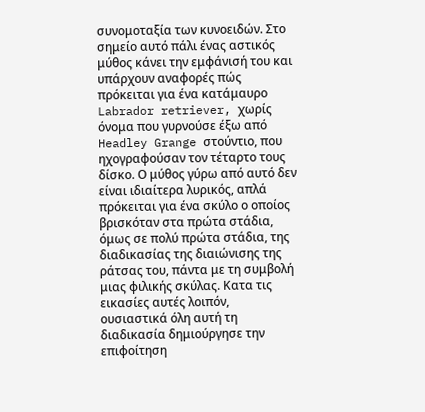συνομοταξία των κυνοειδών. Στο σημείο αυτό πάλι ένας αστικός μύθος κάνει την εμφάνισή του και υπάρχουν αναφορές πώς πρόκειται για ένα κατάμαυρο Labrador retriever, χωρίς όνομα που γυρνούσε έξω από Headley Grange στούντιο, που ηχογραφούσαν τον τέταρτο τους δίσκο. Ο μύθος γύρω από αυτό δεν είναι ιδιαίτερα λυρικός, απλά πρόκειται για ένα σκύλο ο οποίος βρισκόταν στα πρώτα στάδια, όμως σε πολύ πρώτα στάδια, της διαδικασίας της διαιώνισης της ράτσας του, πάντα με τη συμβολή μιας φιλικής σκύλας. Κατα τις εικασίες αυτές λοιπόν, ουσιαστικά όλη αυτή τη διαδικασία δημιούργησε την επιφοίτηση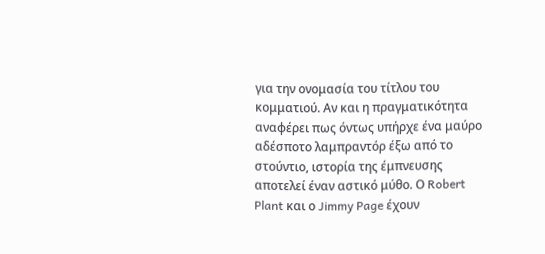για την ονομασία του τίτλου του κομματιού. Αν και η πραγματικότητα αναφέρει πως όντως υπήρχε ένα μαύρο αδέσποτο λαμπραντόρ έξω από το στούντιο, ιστορία της έμπνευσης αποτελεί έναν αστικό μύθο. Ο Robert Plant και ο Jimmy Page έχουν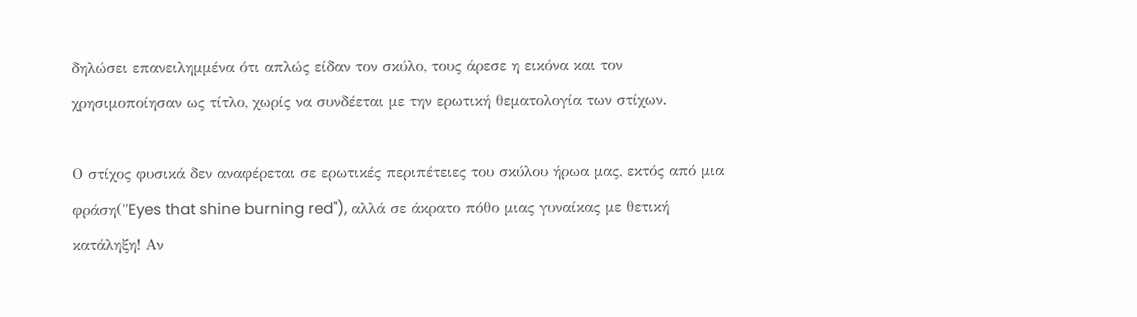δηλώσει επανειλημμένα ότι απλώς είδαν τον σκύλο, τους άρεσε η εικόνα και τον χρησιμοποίησαν ως τίτλο, χωρίς να συνδέεται με την ερωτική θεματολογία των στίχων.

Ο στίχος φυσικά δεν αναφέρεται σε ερωτικές περιπέτειες του σκύλου ήρωα μας, εκτός από μια φράση("Eyes that shine burning red"), αλλά σε άκρατο πόθο μιας γυναίκας με θετική κατάληξη! Αν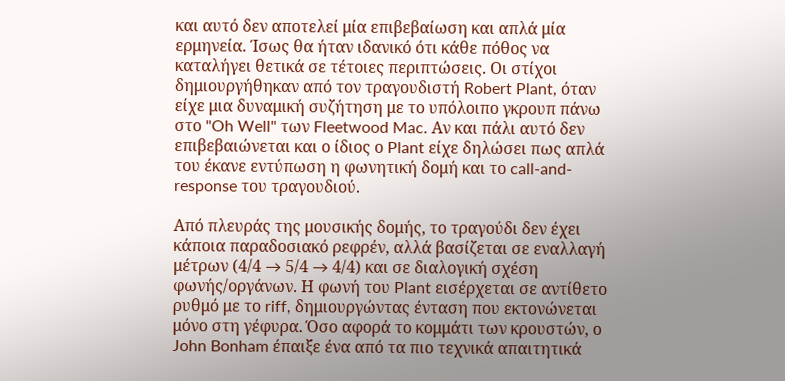και αυτό δεν αποτελεί μία επιβεβαίωση και απλά μία ερμηνεία. Ίσως θα ήταν ιδανικό ότι κάθε πόθος να καταλήγει θετικά σε τέτοιες περιπτώσεις. Οι στίχοι δημιουργήθηκαν από τον τραγουδιστή Robert Plant, όταν είχε μια δυναμική συζήτηση με το υπόλοιπο γκρουπ πάνω στο "Oh Well" των Fleetwood Mac. Αν και πάλι αυτό δεν επιβεβαιώνεται και ο ίδιος ο Plant είχε δηλώσει πως απλά του έκανε εντύπωση η φωνητική δομή και το call-and-response του τραγουδιού.

Από πλευράς της μουσικής δομής, το τραγούδι δεν έχει κάποια παραδοσιακό ρεφρέν, αλλά βασίζεται σε εναλλαγή μέτρων (4/4 → 5/4 → 4/4) και σε διαλογική σχέση φωνής/οργάνων. Η φωνή του Plant εισέρχεται σε αντίθετο ρυθμό με το riff, δημιουργώντας ένταση που εκτονώνεται μόνο στη γέφυρα. Όσο αφορά το κομμάτι των κρουστών, ο John Bonham έπαιξε ένα από τα πιο τεχνικά απαιτητικά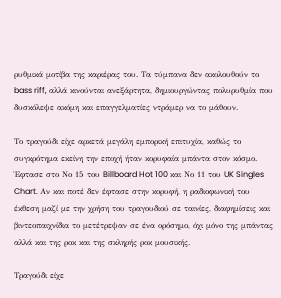ρυθμικά μοτίβα της καριέρας του. Τα τύμπανα δεν ακολουθούν το bass riff, αλλά κινούνται ανεξάρτητα, δημιουργώντας πολυρυθμία που δυσκόλεψε ακόμη και επαγγελματίες ντράμερ να το μάθουν.

Το τραγούδι είχε αρκετά μεγάλη εμπορική επιτυχία, καθώς το συγκρότημα εκείνη την εποχή ήταν κορυφαία μπάντα στον κόσμο. Έφτασε στο Νο 15 του Billboard Hot 100 και Νο 11 του UK Singles Chart. Αν και ποτέ δεν έφτασε στην κορυφή, η ραδιοφωνική του έκθεση μαζί με την χρήση του τραγουδιού σε ταινίες, διαφημίσεις και βιντεοπαιχνίδια το μετέτρεψαν σε ένα ορόσημο, όχι μόνο της μπάντας αλλά και της ροκ και της σκληρής ροκ μουσικής.

Τραγούδι είχε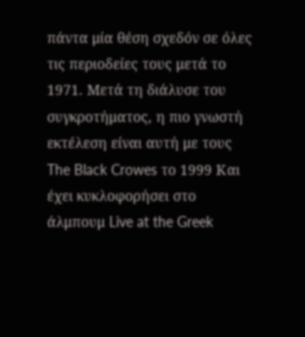πάντα μία θέση σχεδόν σε όλες τις περιοδείες τους μετά το 1971. Μετά τη διάλυσε του συγκροτήματος, η πιο γνωστή εκτέλεση είναι αυτή με τους The Black Crowes το 1999 Και έχει κυκλοφορήσει στο άλμπουμ Live at the Greek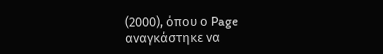(2000), όπου ο Page αναγκάστηκε να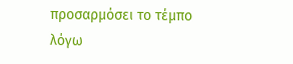προσαρμόσει το τέμπο λόγω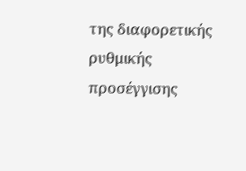της διαφορετικής ρυθμικής προσέγγισης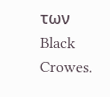των Black Crowes.